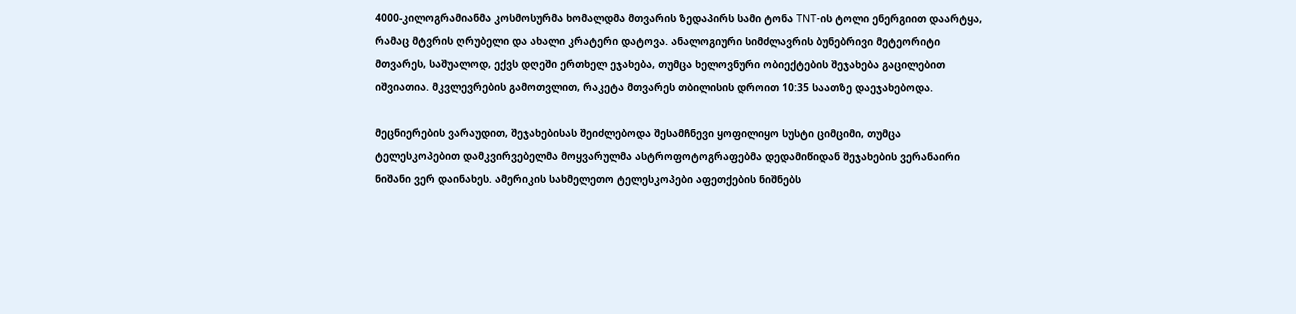4000-კილოგრამიანმა კოსმოსურმა ხომალდმა მთვარის ზედაპირს სამი ტონა TNT-ის ტოლი ენერგიით დაარტყა, რამაც მტვრის ღრუბელი და ახალი კრატერი დატოვა. ანალოგიური სიმძლავრის ბუნებრივი მეტეორიტი მთვარეს, საშუალოდ, ექვს დღეში ერთხელ ეჯახება, თუმცა ხელოვნური ობიექტების შეჯახება გაცილებით იშვიათია. მკვლევრების გამოთვლით, რაკეტა მთვარეს თბილისის დროით 10:35 საათზე დაეჯახებოდა.

მეცნიერების ვარაუდით, შეჯახებისას შეიძლებოდა შესამჩნევი ყოფილიყო სუსტი ციმციმი, თუმცა ტელესკოპებით დამკვირვებელმა მოყვარულმა ასტროფოტოგრაფებმა დედამიწიდან შეჯახების ვერანაირი ნიშანი ვერ დაინახეს. ამერიკის სახმელეთო ტელესკოპები აფეთქების ნიშნებს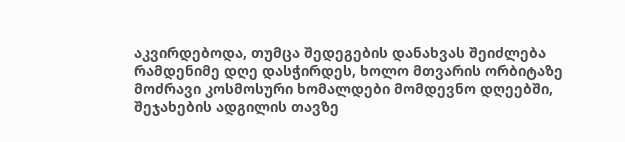აკვირდებოდა, თუმცა შედეგების დანახვას შეიძლება რამდენიმე დღე დასჭირდეს, ხოლო მთვარის ორბიტაზე მოძრავი კოსმოსური ხომალდები მომდევნო დღეებში, შეჯახების ადგილის თავზე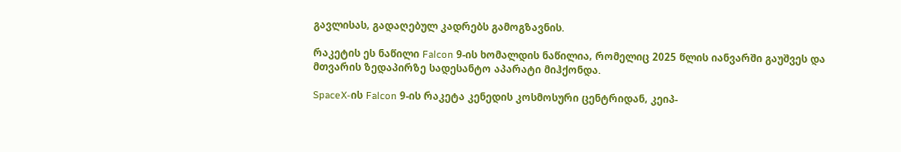გავლისას, გადაღებულ კადრებს გამოგზავნის.

რაკეტის ეს ნაწილი Falcon 9-ის ხომალდის ნაწილია, რომელიც 2025 წლის იანვარში გაუშვეს და მთვარის ზედაპირზე სადესანტო აპარატი მიჰქონდა.

SpaceX-ის Falcon 9-ის რაკეტა კენედის კოსმოსური ცენტრიდან, კეიპ-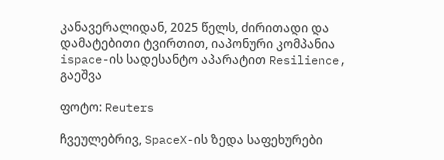კანავერალიდან, 2025 წელს, ძირითადი და დამატებითი ტვირთით, იაპონური კომპანია ispace-ის სადესანტო აპარატით Resilience, გაეშვა

ფოტო: Reuters

ჩვეულებრივ, SpaceX-ის ზედა საფეხურები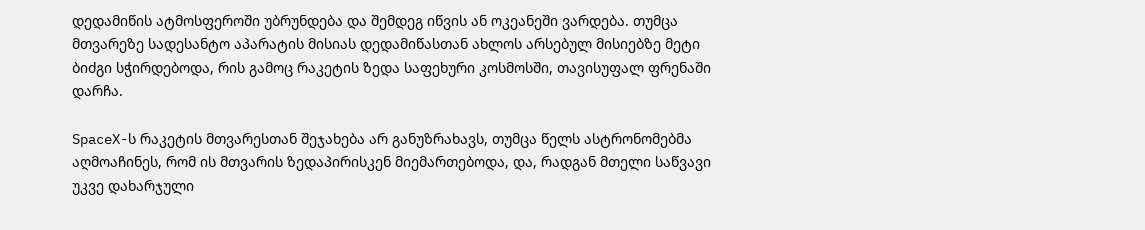დედამიწის ატმოსფეროში უბრუნდება და შემდეგ იწვის ან ოკეანეში ვარდება. თუმცა მთვარეზე სადესანტო აპარატის მისიას დედამიწასთან ახლოს არსებულ მისიებზე მეტი ბიძგი სჭირდებოდა, რის გამოც რაკეტის ზედა საფეხური კოსმოსში, თავისუფალ ფრენაში დარჩა.

SpaceX-ს რაკეტის მთვარესთან შეჯახება არ განუზრახავს, თუმცა წელს ასტრონომებმა აღმოაჩინეს, რომ ის მთვარის ზედაპირისკენ მიემართებოდა, და, რადგან მთელი საწვავი უკვე დახარჯული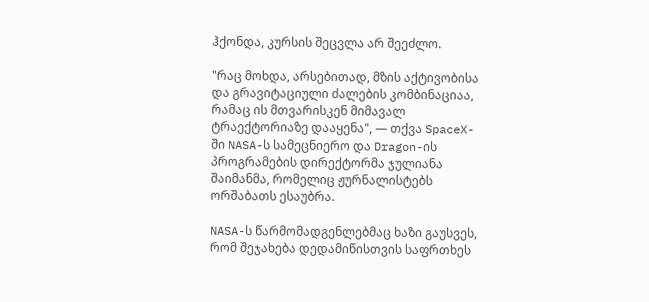ჰქონდა, კურსის შეცვლა არ შეეძლო.

"რაც მოხდა, არსებითად, მზის აქტივობისა და გრავიტაციული ძალების კომბინაციაა, რამაც ის მთვარისკენ მიმავალ ტრაექტორიაზე დააყენა", — თქვა SpaceX-ში NASA-ს სამეცნიერო და Dragon-ის პროგრამების დირექტორმა ჯულიანა შაიმანმა, რომელიც ჟურნალისტებს ორშაბათს ესაუბრა.

NASA-ს წარმომადგენლებმაც ხაზი გაუსვეს, რომ შეჯახება დედამიწისთვის საფრთხეს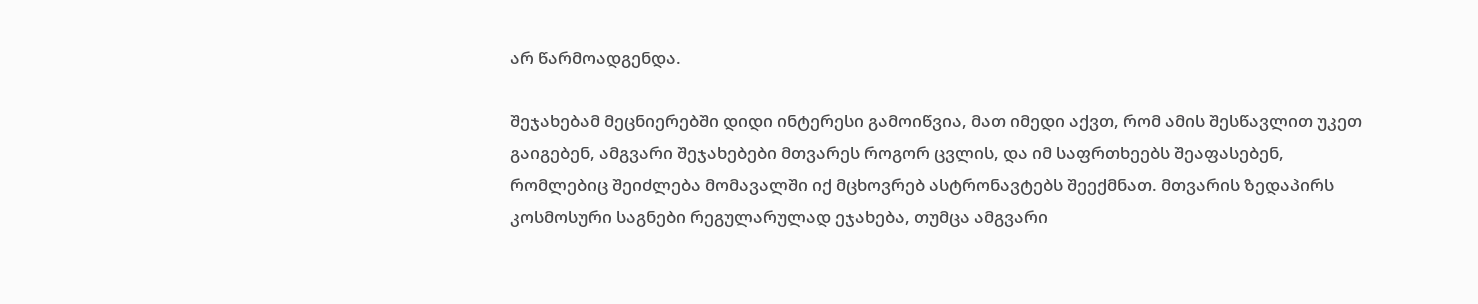არ წარმოადგენდა.

შეჯახებამ მეცნიერებში დიდი ინტერესი გამოიწვია, მათ იმედი აქვთ, რომ ამის შესწავლით უკეთ გაიგებენ, ამგვარი შეჯახებები მთვარეს როგორ ცვლის, და იმ საფრთხეებს შეაფასებენ, რომლებიც შეიძლება მომავალში იქ მცხოვრებ ასტრონავტებს შეექმნათ. მთვარის ზედაპირს კოსმოსური საგნები რეგულარულად ეჯახება, თუმცა ამგვარი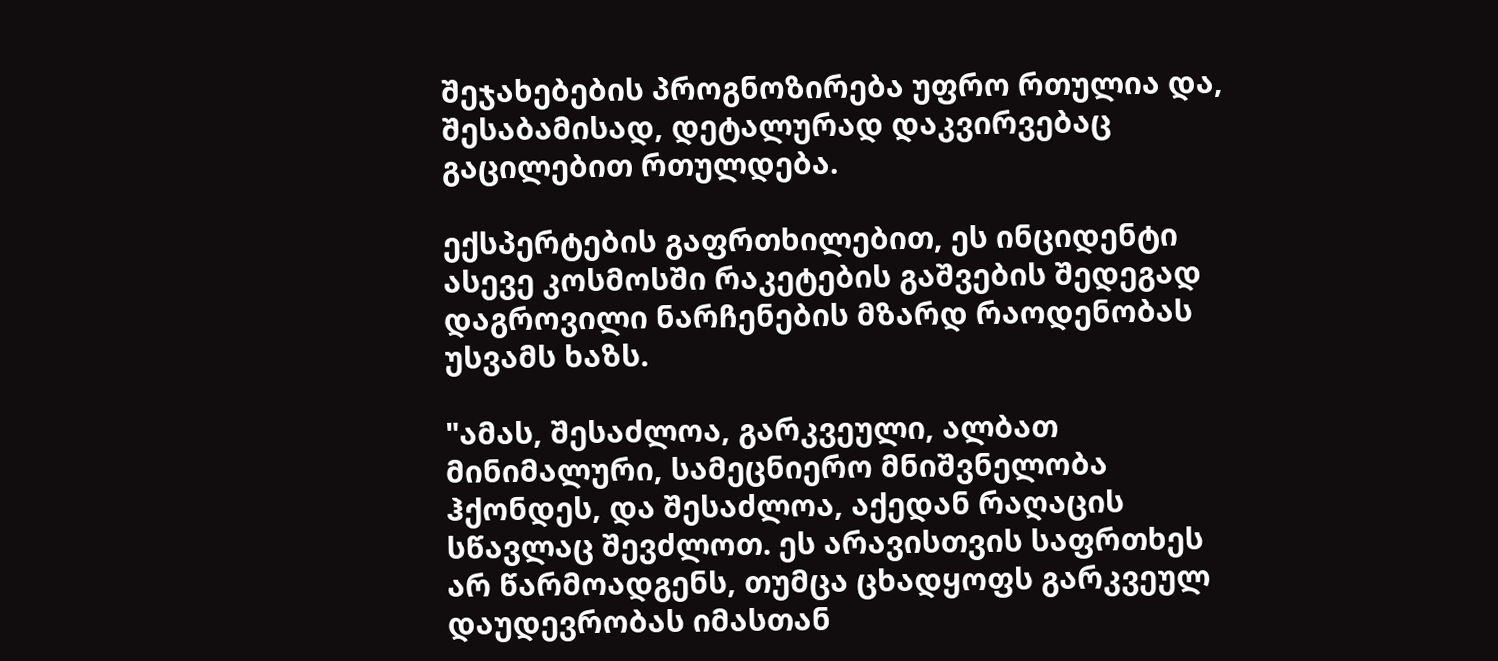შეჯახებების პროგნოზირება უფრო რთულია და, შესაბამისად, დეტალურად დაკვირვებაც გაცილებით რთულდება.

ექსპერტების გაფრთხილებით, ეს ინციდენტი ასევე კოსმოსში რაკეტების გაშვების შედეგად დაგროვილი ნარჩენების მზარდ რაოდენობას უსვამს ხაზს.

"ამას, შესაძლოა, გარკვეული, ალბათ მინიმალური, სამეცნიერო მნიშვნელობა ჰქონდეს, და შესაძლოა, აქედან რაღაცის სწავლაც შევძლოთ. ეს არავისთვის საფრთხეს არ წარმოადგენს, თუმცა ცხადყოფს გარკვეულ დაუდევრობას იმასთან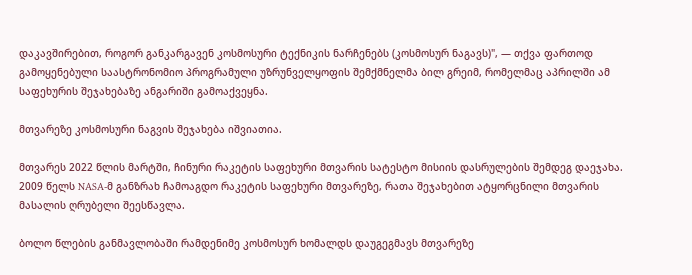დაკავშირებით, როგორ განკარგავენ კოსმოსური ტექნიკის ნარჩენებს (კოსმოსურ ნაგავს)", — თქვა ფართოდ გამოყენებული საასტრონომიო პროგრამული უზრუნველყოფის შემქმნელმა ბილ გრეიმ, რომელმაც აპრილში ამ საფეხურის შეჯახებაზე ანგარიში გამოაქვეყნა.

მთვარეზე კოსმოსური ნაგვის შეჯახება იშვიათია.

მთვარეს 2022 წლის მარტში, ჩინური რაკეტის საფეხური მთვარის სატესტო მისიის დასრულების შემდეგ დაეჯახა. 2009 წელს NASA-მ განზრახ ჩამოაგდო რაკეტის საფეხური მთვარეზე, რათა შეჯახებით ატყორცნილი მთვარის მასალის ღრუბელი შეესწავლა.

ბოლო წლების განმავლობაში რამდენიმე კოსმოსურ ხომალდს დაუგეგმავს მთვარეზე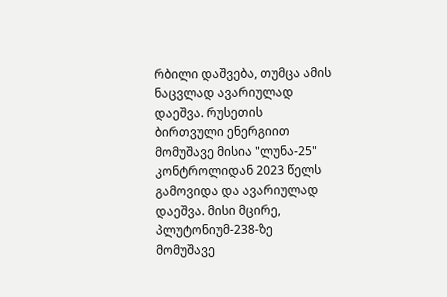რბილი დაშვება, თუმცა ამის ნაცვლად ავარიულად დაეშვა. რუსეთის ბირთვული ენერგიით მომუშავე მისია "ლუნა-25" კონტროლიდან 2023 წელს გამოვიდა და ავარიულად დაეშვა. მისი მცირე, პლუტონიუმ-238-ზე მომუშავე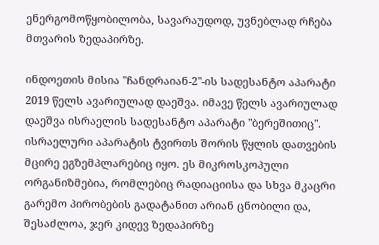ენერგომოწყობილობა, სავარაუდოდ, უვნებლად რჩება მთვარის ზედაპირზე.

ინდოეთის მისია "ჩანდრაიან-2"-ის სადესანტო აპარატი 2019 წელს ავარიულად დაეშვა. იმავე წელს ავარიულად დაეშვა ისრაელის სადესანტო აპარატი "ბერეშითიც". ისრაელური აპარატის ტვირთს შორის წყლის დათვების მცირე ეგზემპლარებიც იყო. ეს მიკროსკოპული ორგანიზმებია, რომლებიც რადიაციისა და სხვა მკაცრი გარემო პირობების გადატანით არიან ცნობილი და, შესაძლოა, ჯერ კიდევ ზედაპირზე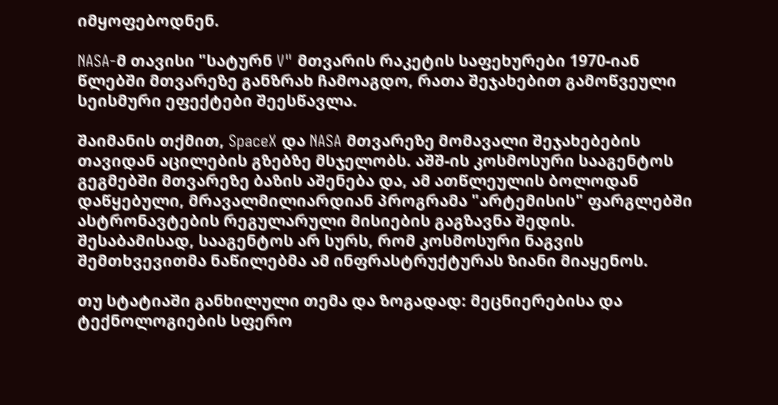იმყოფებოდნენ.

NASA-მ თავისი "სატურნ V" მთვარის რაკეტის საფეხურები 1970-იან წლებში მთვარეზე განზრახ ჩამოაგდო, რათა შეჯახებით გამოწვეული სეისმური ეფექტები შეესწავლა.

შაიმანის თქმით, SpaceX და NASA მთვარეზე მომავალი შეჯახებების თავიდან აცილების გზებზე მსჯელობს. აშშ-ის კოსმოსური სააგენტოს გეგმებში მთვარეზე ბაზის აშენება და, ამ ათწლეულის ბოლოდან დაწყებული, მრავალმილიარდიან პროგრამა "არტემისის" ფარგლებში ასტრონავტების რეგულარული მისიების გაგზავნა შედის. შესაბამისად, სააგენტოს არ სურს, რომ კოსმოსური ნაგვის შემთხვევითმა ნაწილებმა ამ ინფრასტრუქტურას ზიანი მიაყენოს.

თუ სტატიაში განხილული თემა და ზოგადად: მეცნიერებისა და ტექნოლოგიების სფერო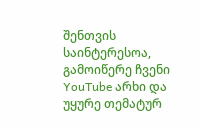შენთვის საინტერესოა, გამოიწერე ჩვენი YouTube არხი და უყურე თემატურ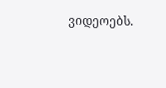ვიდეოებს.